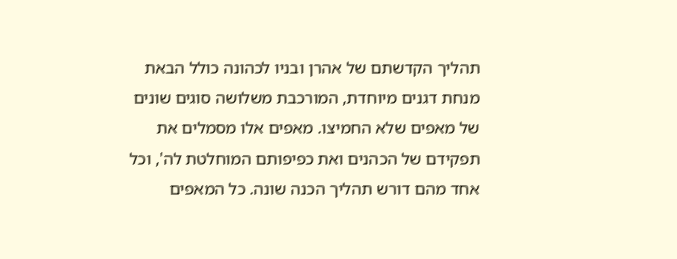תהליך הקדשתם של אהרן ובניו לכהונה כולל הבאת מנחת דגנים מיוחדת, המורכבת משלושה סוגים שונים של מאפים שלא החמיצו. מאפים אלו מסמלים את תפקידם של הכהנים ואת כפיפותם המוחלטת לה', וכל אחד מהם דורש תהליך הכנה שונה. כל המאפים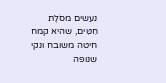נעשים מסֹלֶת חִטִּים, שהיא קמח חיטה משובח ונקי שנופה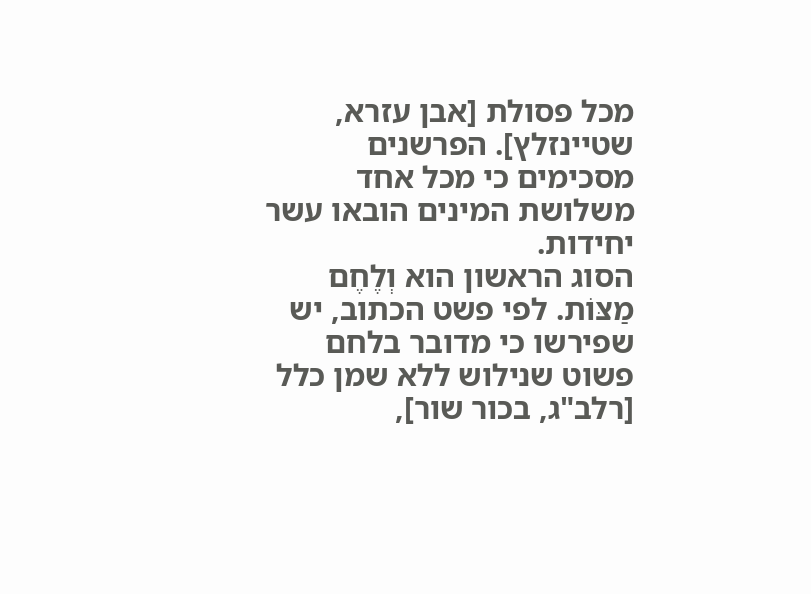מכל פסולת [אבן עזרא, שטיינזלץ]. הפרשנים מסכימים כי מכל אחד משלושת המינים הובאו עשר יחידות.
הסוג הראשון הוא וְלֶחֶם מַצּוֹת. לפי פשט הכתוב, יש שפירשו כי מדובר בלחם פשוט שנילוש ללא שמן כלל [רלב"ג, בכור שור],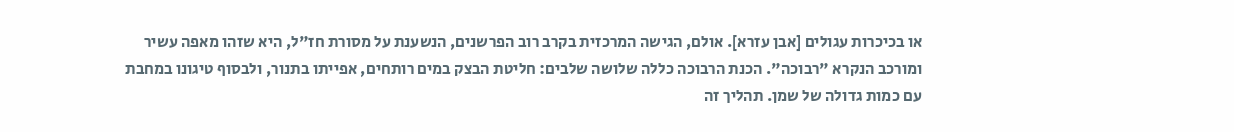או בכיכרות עגולים [אבן עזרא]. אולם, הגישה המרכזית בקרב רוב הפרשנים, הנשענת על מסורת חז"ל, היא שזהו מאפה עשיר ומורכב הנקרא "רבוכה". הכנת הרבוכה כללה שלושה שלבים: חליטת הבצק במים רותחים, אפייתו בתנור, ולבסוף טיגונו במחבת עם כמות גדולה של שמן. תהליך זה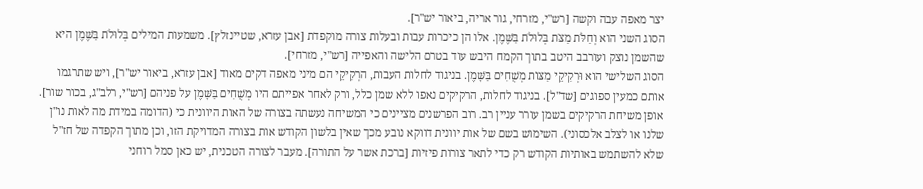יצר מאפה עבה וקשה [רש"י, מזרחי, גור אריה, ביאור יש"ר].
הסוג השני הוא וְחַלֹּת מַצֹּת בְּלוּלֹת בַּשֶּׁמֶן. אלו הן כיכרות עבות ובעלות צורה מוקפדת [אבן עזרא, שטיינזלץ]. משמעות המילים בְּלוּלֹת בַּשֶּׁמֶן היא שהשמן נוצק ועורבב היטב בתוך הקמח היבש עוד בטרם הלישה והאפייה [רש"י, מזרחי].
הסוג השלישי הוא וּרְקִיקֵי מַצּוֹת מְשֻׁחִים בַּשָּׁמֶן. בניגוד לחלות העבות, הרְקִיקֵי הם מיני מאפה דקים מאוד [אבן עזרא, ביאור יש"ר], ויש שתרגמו אותם כמעין ספוגים [שד"ל]. בניגוד לחלות, הרקיקים נאפו ללא שמן כלל, ורק לאחר אפייתם היו מְשֻׁחִים בַּשָּׁמֶן על פניהם [רש"י, רלב"ג, בכור שור].
אופן משיחת הרקיקים בשמן עורר עניין רב. רוב הפרשנים מציינים כי המשיחה נעשתה בצורה של האות היוונית כי (הדומה במידת מה לאות נו"ן שלנו או לצלב אלכסוני). השימוש בשם של אות יוונית דווקא נובע מכך שאין בלשון הקודש אות בצורה המדויקת הזו, וכן מתוך הקפדה של חז"ל שלא להשתמש באותיות הקודש רק כדי לתאר צורות פיזיות [ברכת אשר על התורה]. מעבר לצורה הטכנית, יש כאן סמל רוחני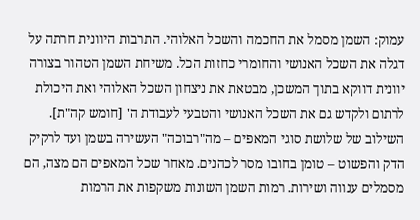עמוק: השמן מסמל את החכמה והשכל האלוהי. התרבות היוונית חרתה על דגלה את השכל האנושי והחומרי כחזות הכל. משיחת השמן הטהור בצורה יוונית דווקא בתוך המשכן, מבטאת את ניצחון השכל האלוהי ואת היכולת לרתום ולקדש גם את השכל האנושי והטבעי לעבודת ה' [חומש קה"ת].
השילוב של שלושת סוגי המאפים – מה"רבוכה" העשירה בשמן ועד לרקיק הדק והפשוט – טומן בחובו מסר לכהנים. מאחר שכל המאפים הם מצה, הם מסמלים ענווה ושירות. רמות השמן השונות משקפות את הרמות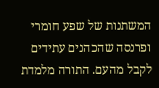המשתנות של שפע חומרי ופרנסה שהכהנים עתידים לקבל מהעם. התורה מלמדת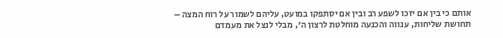אותם כי בין אם יזכו לשפע רב ובין אם יסתפקו במועט, עליהם לשמור על רוח המצה – תחושת שליחות, ענווה והכנעה מוחלטת לרצון ה', מבלי לנצל את מעמדם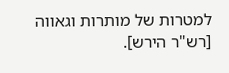למטרות של מותרות וגאווה [רש"ר הירש].